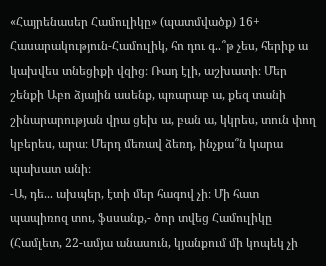«Հայրենասեր Համուլիկը» (պատմվածք) 16+
Հասարակություն-Համուլիկ, հո դու գ..՞թ չես, հերիք ա կախվես տնեցիքի վզից։ Ռադ էլի, աշխատի։ Մեր շենքի Աբո ձյային ասենք, պռարաբ ա, քեզ տանի շինարարության վրա ցեխ ա, բան ա, կկրես, տուն փող կբերես, արա։ Մերդ մեռավ ձեռդ, ինչքա՞ն կարա պախատ անի։
-Ա, դե... ախպեր, էտի մեր հագով չի։ Մի հատ պապիռոզ տու, ֆսսանք,- ծոր տվեց Համուլիկը (Համլետ, 22-ամյա անասուն, կյանքում մի կոպեկ չի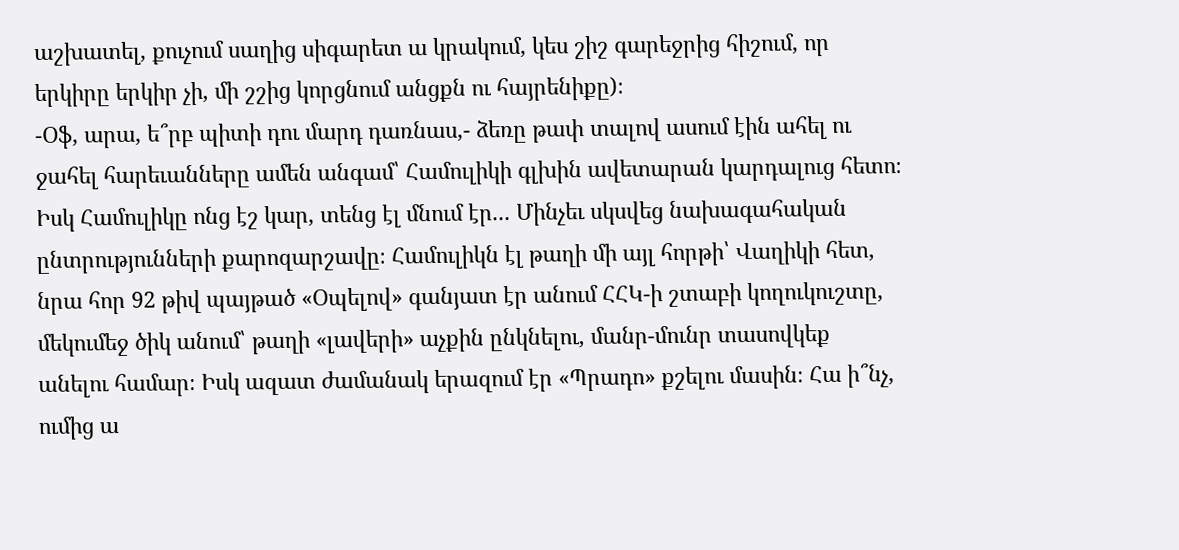աշխատել, քուչում սաղից սիգարետ ա կրակում, կես շիշ գարեջրից հիշում, որ երկիրը երկիր չի, մի շշից կորցնում անցքն ու հայրենիքը)։
-Օֆ, արա, ե՞րբ պիտի դու մարդ դառնաս,- ձեռը թափ տալով ասում էին ահել ու ջահել հարեւանները ամեն անգամ՝ Համուլիկի գլխին ավետարան կարդալուց հետո։
Իսկ Համուլիկը ոնց էշ կար, տենց էլ մնում էր... Մինչեւ սկսվեց նախագահական ընտրությունների քարոզարշավը։ Համուլիկն էլ թաղի մի այլ հորթի՝ Վաղիկի հետ, նրա հոր 92 թիվ պայթած «Օպելով» գանյատ էր անում ՀՀԿ-ի շտաբի կողուկուշտը, մեկումեջ ծիկ անում՝ թաղի «լավերի» աչքին ընկնելու, մանր-մունր տասովկեք անելու համար։ Իսկ ազատ ժամանակ երազում էր «Պրադո» քշելու մասին։ Հա ի՞նչ, ումից ա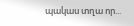պակաս տղա որ...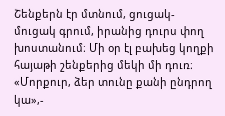Շենքերն էր մտնում, ցուցակ-մուցակ գրում, իրանից դուրս փող խոստանում։ Մի օր էլ բախեց կողքի հայաթի շենքերից մեկի մի դուռ։ «Մորքուր, ձեր տունը քանի ընդրող կա»,-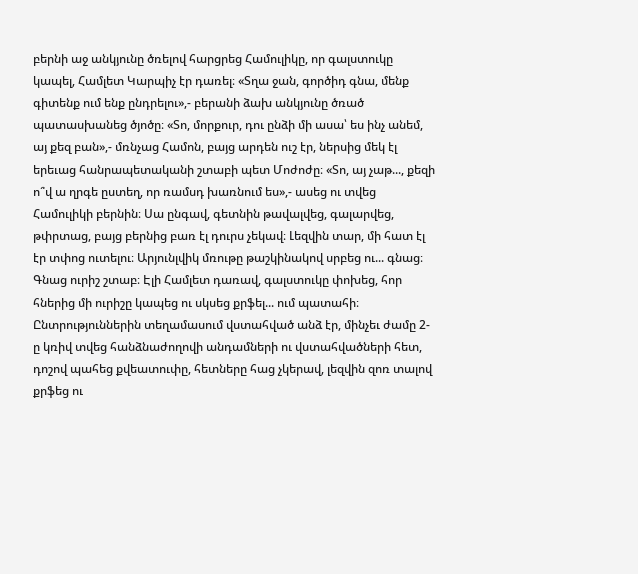բերնի աջ անկյունը ծռելով հարցրեց Համուլիկը, որ գալստուկը կապել, Համլետ Կարպիչ էր դառել։ «Տղա ջան, գործիդ գնա, մենք գիտենք ում ենք ընդրելու»,- բերանի ձախ անկյունը ծռած պատասխանեց ծյոծը։ «Տո, մորքուր, դու ընձի մի ասա՝ ես ինչ անեմ, այ քեզ բան»,- մռնչաց Համոն, բայց արդեն ուշ էր, ներսից մեկ էլ երեւաց հանրապետականի շտաբի պետ Մոժոժը։ «Տո, այ չաթ..., քեզի ո՞վ ա ղրգե ըստեղ, որ ռամսդ խառնում ես»,- ասեց ու տվեց Համուլիկի բերնին։ Սա ընգավ, գետնին թավալվեց, գալարվեց, թփրտաց, բայց բերնից բառ էլ դուրս չեկավ։ Լեզվին տար, մի հատ էլ էր տփոց ուտելու։ Արյունլվիկ մռութը թաշկինակով սրբեց ու... գնաց։ Գնաց ուրիշ շտաբ։ Էլի Համլետ դառավ, գալստուկը փոխեց, հոր հներից մի ուրիշը կապեց ու սկսեց քրֆել... ում պատահի։
Ընտրություններին տեղամասում վստահված անձ էր, մինչեւ ժամը 2-ը կռիվ տվեց հանձնաժողովի անդամների ու վստահվածների հետ, դոշով պահեց քվեատուփը, հետները հաց չկերավ, լեզվին զոռ տալով քրֆեց ու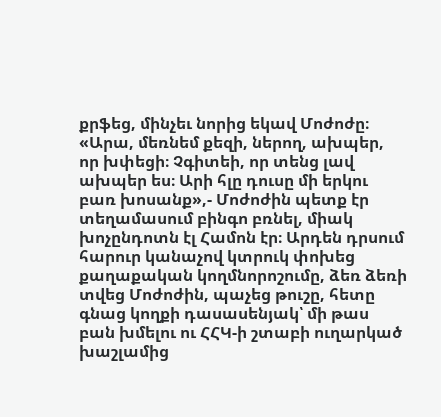քրֆեց, մինչեւ նորից եկավ Մոժոժը։ «Արա, մեռնեմ քեզի, ներող, ախպեր, որ խփեցի։ Չգիտեի, որ տենց լավ ախպեր ես։ Արի հլը դուսը մի երկու բառ խոսանք»,- Մոժոժին պետք էր տեղամասում բինգո բռնել, միակ խոչընդոտն էլ Համոն էր։ Արդեն դրսում հարուր կանաչով կտրուկ փոխեց քաղաքական կողմնորոշումը, ձեռ ձեռի տվեց Մոժոժին, պաչեց թուշը, հետը գնաց կողքի դասասենյակ՝ մի թաս բան խմելու ու ՀՀԿ-ի շտաբի ուղարկած խաշլամից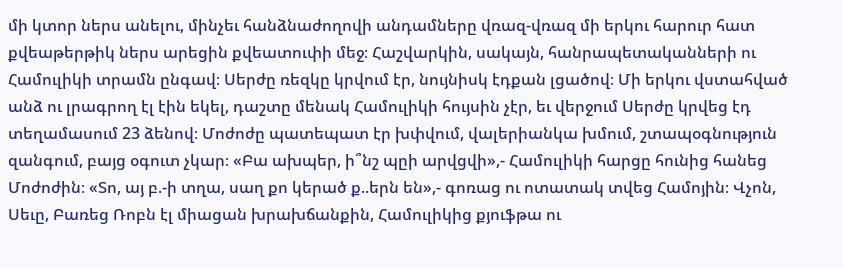մի կտոր ներս անելու, մինչեւ հանձնաժողովի անդամները վռազ-վռազ մի երկու հարուր հատ քվեաթերթիկ ներս արեցին քվեատուփի մեջ։ Հաշվարկին, սակայն, հանրապետականների ու Համուլիկի տրամն ընգավ։ Սերժը ռեզկը կրվում էր, նույնիսկ էդքան լցածով։ Մի երկու վստահված անձ ու լրագրող էլ էին եկել, դաշտը մենակ Համուլիկի հույսին չէր, եւ վերջում Սերժը կրվեց էդ տեղամասում 23 ձենով։ Մոժոժը պատեպատ էր խփվում, վալերիանկա խմում, շտապօգնություն զանգում, բայց օգուտ չկար։ «Բա ախպեր, ի՞նշ պըի արվցվի»,- Համուլիկի հարցը հունից հանեց Մոժոժին։ «Տո, այ բ.-ի տղա, սաղ քո կերած ք..երն են»,- գոռաց ու ոտատակ տվեց Համոյին։ Վչոն, Սեւը, Բառեց Ռոբն էլ միացան խրախճանքին, Համուլիկից քյուֆթա ու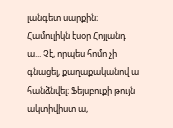լանգետ սարքին։
Համուլիկն էսօր Հոյլանդ ա... Չէ, որպես հոմո չի գնացել, քաղաքականով ա հանձնվել։ Ֆեյսբուքի թույն ակտիվիստ ա,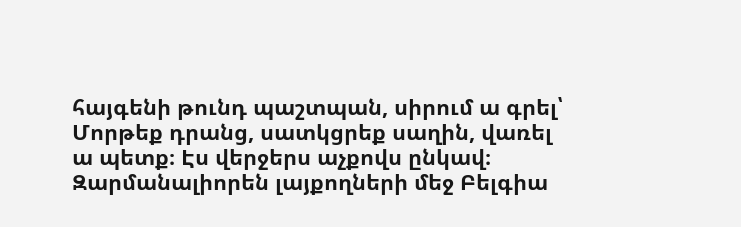հայգենի թունդ պաշտպան, սիրում ա գրել՝ Մորթեք դրանց, սատկցրեք սաղին, վառել ա պետք։ Էս վերջերս աչքովս ընկավ։ Զարմանալիորեն լայքողների մեջ Բելգիա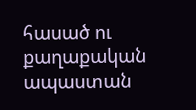հասած ու քաղաքական ապաստան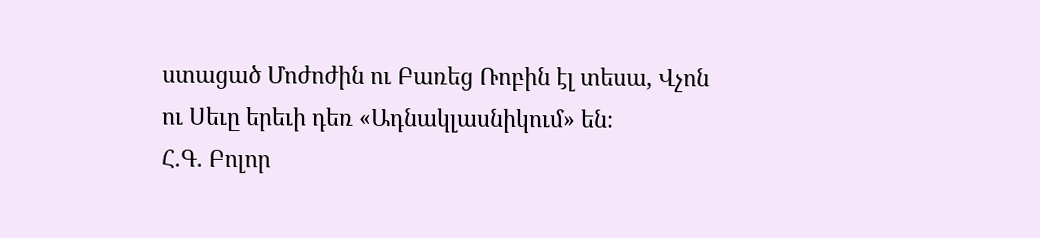ստացած Մոժոժին ու Բառեց Ռոբին էլ տեսա, Վչոն ու Սեւը երեւի դեռ «Ադնակլասնիկում» են։
Հ.Գ. Բոլոր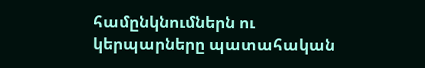համընկնումներն ու կերպարները պատահական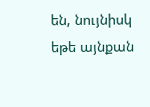են, նույնիսկ եթե այնքան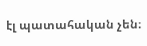էլ պատահական չեն։